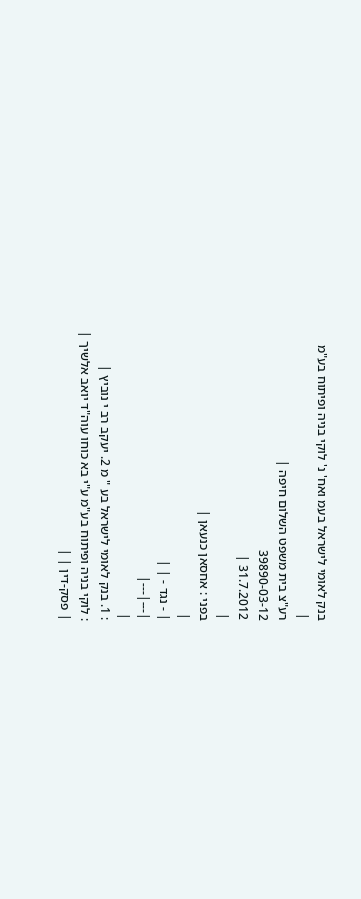בנק לאומי לישראל בעמ ואח' נ' לוקי בניה ופיתוח בע"מ
|
רע"צ בית משפט השלום חיפה |
39890-03-12
31.7.2012 |
|
בפני : אחסאן כנעאן |
|
| - נגד - | |
|---|---|
|
: 1. בנק לאומי לישראל בע " מ 2. יעקב רב י נוביץ |
: לוקי בניה ופיתוח בע"מ ע"י בא כוחו עוה"ד יואב אלשיך |
| פסק-דין | |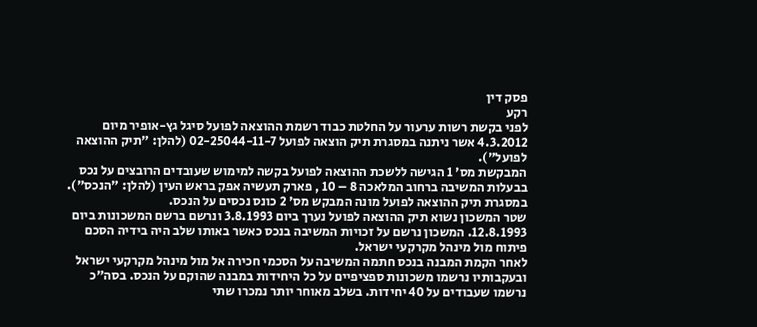פסק דין
רקע
לפני בקשת רשות ערעור על החלטת כבוד רשמת ההוצאה לפועל סיגל גץ-אופיר מיום 4.3.2012 אשר ניתנה במסגרת תיק הוצאה לפועל 02-25044-11-7 (להלן: "תיק ההוצאה לפועל").
המבקשת מס' 1 הגישה ללשכת ההוצאה לפועל בקשה למימוש שעובדים הרובצים על נכס בבעלות המשיבה ברחוב המלאכה 8 – 10 , פארק תעשיה אפק בראש העין (להלן: "הנכס").
במסגרת תיק ההוצאה לפועל מונה המבקש מס' 2 כונס נכסים על הנכס.
שטר המשכון נשוא תיק ההוצאה לפועל נערך ביום 3.8.1993 ונרשם ברשם המשכונות ביום 12.8.1993. המשכון נרשם על זכויות המשיבה בנכס כאשר באותו שלב היה בידיה הסכם פיתוח מול מינהל מקרקעי ישראל.
לאחר הקמת המבנה בנכס חתמה המשיבה על הסכמי חכירה אל מול מינהל מקרקעי ישראל ובעקבותיו נרשמו משכונות ספציפיים על כל היחידות במבנה שהוקם על הנכס. בסה"כ נרשמו שעבודים על 40 יחידות. בשלב מאוחר יותר נמכרו שתי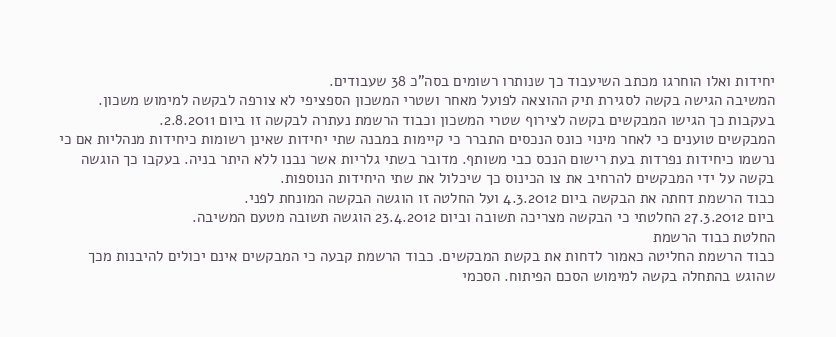יחידות ואלו הוחרגו מכתב השיעבוד כך שנותרו רשומים בסה"כ 38 שעבודים.
המשיבה הגישה בקשה לסגירת תיק ההוצאה לפועל מאחר ושטרי המשכון הספציפי לא צורפה לבקשה למימוש משכון. בעקבות כך הגישו המבקשים בקשה לצירוף שטרי המשכון וכבוד הרשמת נעתרה לבקשה זו ביום 2.8.2011.
המבקשים טוענים כי לאחר מינוי כונס הנכסים התברר כי קיימות במבנה שתי יחידות שאינן רשומות כיחידות מנהליות אם כי נרשמו כיחידות נפרדות בעת רישום הנכס כבי משותף. מדובר בשתי גלריות אשר נבנו ללא היתר בניה. בעקבו כך הוגשה בקשה על ידי המבקשים להרחיב את צו הכינוס כך שיכלול את שתי היחידות הנוספות.
כבוד הרשמת דחתה את הבקשה ביום 4.3.2012 ועל החלטה זו הוגשה הבקשה המונחת לפני.
ביום 27.3.2012 החלטתי כי הבקשה מצריכה תשובה וביום 23.4.2012 הוגשה תשובה מטעם המשיבה.
החלטת כבוד הרשמת
כבוד הרשמת החליטה כאמור לדחות את בקשת המבקשים. כבוד הרשמת קבעה כי המבקשים אינם יכולים להיבנות מכך שהוגש בהתחלה בקשה למימוש הסכם הפיתוח. הסכמי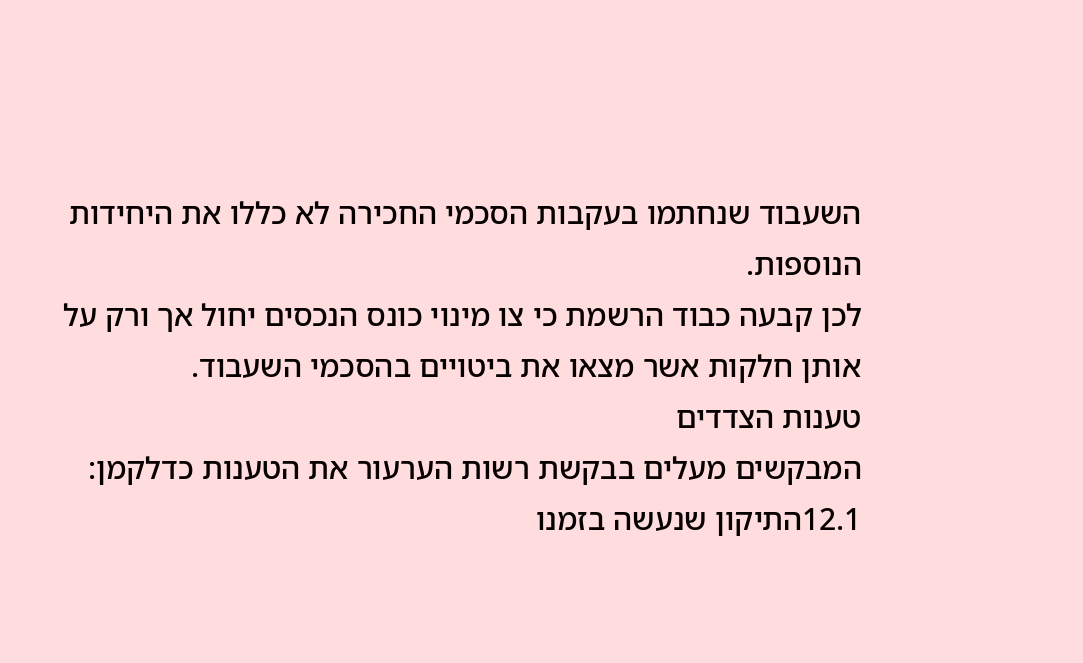השעבוד שנחתמו בעקבות הסכמי החכירה לא כללו את היחידות הנוספות.
לכן קבעה כבוד הרשמת כי צו מינוי כונס הנכסים יחול אך ורק על אותן חלקות אשר מצאו את ביטויים בהסכמי השעבוד.
טענות הצדדים
המבקשים מעלים בבקשת רשות הערעור את הטענות כדלקמן:
12.1התיקון שנעשה בזמנו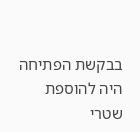בבקשת הפתיחה היה להוספת שטרי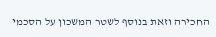החכירה וזאת בנוסף לשטר המשכון על הסכמי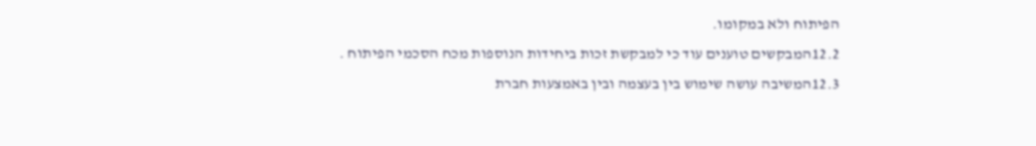הפיתוח ולא במקומו.
12.2המבקשים טוענים עוד כי למבקשת זכות ביחידות הנוספות מכח הסכמי הפיתוח .
12.3המשיבה עושה שימוש בין בעצמה ובין באמצעות חברת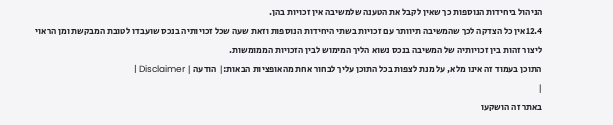הניהול ביחידות הנוספות כך שאין לקבל את הטענה שלמשיבה אין זכויות בהן.
12.4אין כל הצדקה לכך שהמשיבה תיוותר עם זכויות בשתי היחידות הנוספות וזאת שעה שכל זכויותיה בנכס שועבדו לטובת המבקשת ומן הראוי ליצור זהות בין זכויותיה של המשיבה בנכס נשוא הליך המימוש לבין הזכויות הממומשות.
התוכן בעמוד זה אינו מלא, על מנת לצפות בכל התוכן עליך לבחור אחת מהאופציות הבאות:| הודעה | Disclaimer |
|
באתר זה הושקעו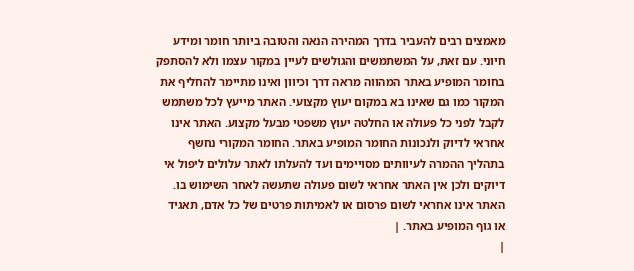מאמצים רבים להעביר בדרך המהירה הנאה והטובה ביותר חומר ומידע חיוני. עם זאת, על המשתמשים והגולשים לעיין במקור עצמו ולא להסתפק בחומר המופיע באתר המהווה מראה דרך וכיוון ואינו מתיימר להחליף את המקור כמו גם שאינו בא במקום יעוץ מקצועי. האתר מייעץ לכל משתמש לקבל לפני כל פעולה או החלטה יעוץ משפטי מבעל מקצוע. האתר אינו אחראי לדיוק ולנכונות החומר המופיע באתר. החומר המקורי נחשף בתהליך ההמרה לעיוותים מסויימים ועד להעלתו לאתר עלולים ליפול אי דיוקים ולכן אין האתר אחראי לשום פעולה שתעשה לאחר השימוש בו. האתר אינו אחראי לשום פרסום או לאמיתות פרטים של כל אדם, תאגיד או גוף המופיע באתר. |
|